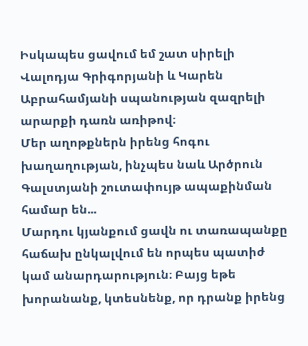Իսկապես ցավում եմ շատ սիրելի Վալոդյա Գրիգորյանի և Կարեն Աբրահամյանի սպանության զազրելի արարքի դառն առիթով։
Մեր աղոթքներն իրենց հոգու խաղաղության, ինչպես նաև Արծրուն Գալստյանի շուտափույթ ապաքինման համար են...
Մարդու կյանքում ցավն ու տառապանքը հաճախ ընկալվում են որպես պատիժ կամ անարդարություն։ Բայց եթե խորանանք, կտեսնենք, որ դրանք իրենց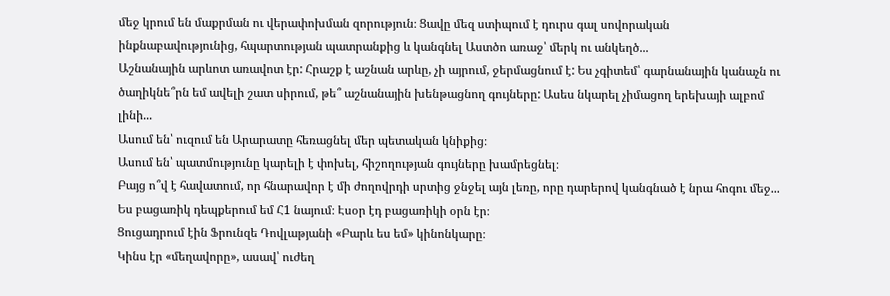մեջ կրում են մաքրման ու վերափոխման զորություն։ Ցավը մեզ ստիպում է դուրս գալ սովորական ինքնաբավությունից, հպարտության պատրանքից և կանգնել Աստծո առաջ՝ մերկ ու անկեղծ...
Աշնանային արևոտ առավոտ էր: Հրաշք է աշնան արևը, չի այրում, ջերմացնում է: Ես չգիտեմ՝ գարնանային կանաչն ու ծաղիկնե՞րն եմ ավելի շատ սիրում, թե՞ աշնանային խենթացնող գույները: Ասես նկարել չիմացող երեխայի ալբոմ լինի...
Ասում են՝ ուզում են Արարատը հեռացնել մեր պետական կնիքից։
Ասում են՝ պատմությունը կարելի է փոխել, հիշողության գույները խամրեցնել։
Բայց ո՞վ է հավատում, որ հնարավոր է մի ժողովրդի սրտից ջնջել այն լեռը, որը դարերով կանգնած է նրա հոգու մեջ...
Ես բացառիկ դեպքերում եմ Հ1 նայում։ Էսօր էդ բացառիկի օրն էր։
Ցուցադրում էին Ֆրունզե Դովլաթյանի «Բարև ես եմ» կինոնկարը։
Կինս էր «մեղավորը», ասավ՝ ուժեղ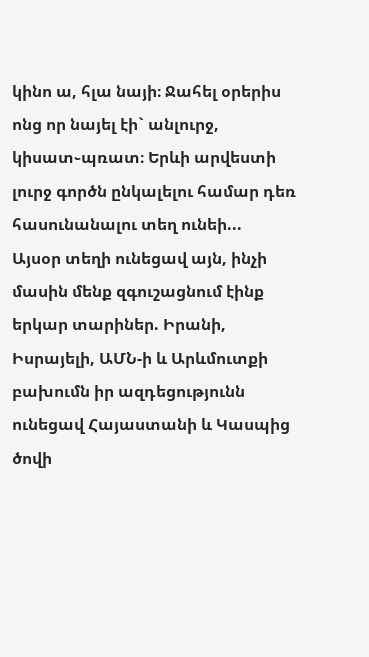կինո ա, հլա նայի։ Ջահել օրերիս ոնց որ նայել էի` անլուրջ, կիսատ֊պռատ։ Երևի արվեստի լուրջ գործն ընկալելու համար դեռ հասունանալու տեղ ունեի...
Այսօր տեղի ունեցավ այն, ինչի մասին մենք զգուշացնում էինք երկար տարիներ. Իրանի, Իսրայելի, ԱՄՆ-ի և Արևմուտքի բախումն իր ազդեցությունն ունեցավ Հայաստանի և Կասպից ծովի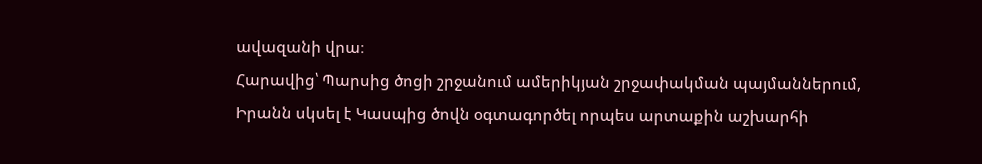ավազանի վրա։
Հարավից՝ Պարսից ծոցի շրջանում ամերիկյան շրջափակման պայմաններում, Իրանն սկսել է Կասպից ծովն օգտագործել որպես արտաքին աշխարհի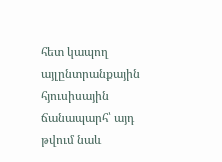հետ կապող այլընտրանքային հյուսիսային ճանապարհ՝ այդ թվում նաև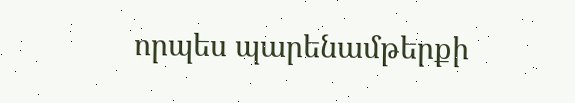որպես պարենամթերքի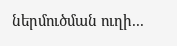ներմուծման ուղի...